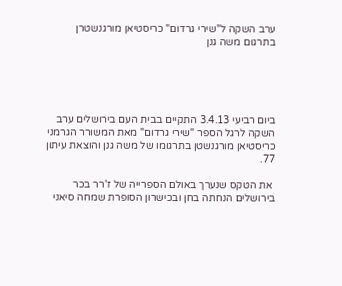ערב השקה ל"שירי גרדום" כריסטיאן מורגנשטרן בתרגום משה גנן





ביום רביעי 3.4.13 התקיים בבית העם בירושלים ערב השקה לרגל הספר "שירי גרדום" מאת המשורר הגרמני כריסטיאן מורגנשטן בתרגומו של משה גנן והוצאת עיתון 77.

 את הטקס שנערך באולם הספרייה של ז'רר בכר בירושלים הנחתה בחן ובכישרון הסופרת שמחה סיאני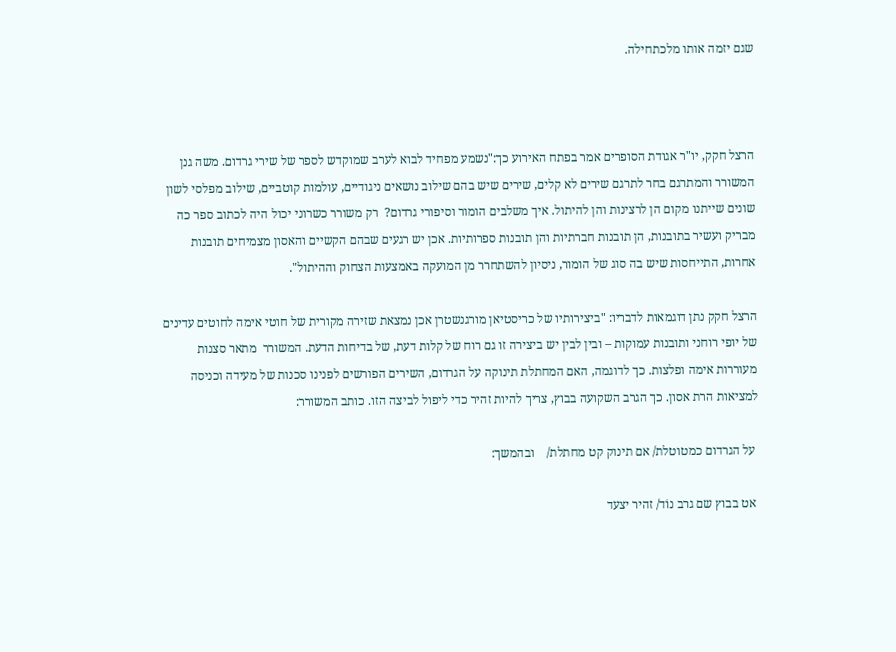שגם יזמה אותו מלכתחילה.



הרצל חקק, יו"ר אגודת הסופרים אמר בפתח האירוע כך:"נשמע מפחיד לבוא לערב שמוקדש לספר של שירי גרדום. משה גנן המשורר והמתרגם בחר לתרגם שירים לא קלים, שירים שיש בהם שילוב נושאים ניגודיים, עולמות קוטביים, שילוב מפלסי לשון שונים שייתנו מקום הן לרצינות והן להיתול. איך משלבים הומור וסיפורי גרדום?  רק משורר כשרוני יכול היה לכתוב ספר כה מבריק ועשיר בתובנות, הן תובנות חברתיות והן תובנות ספרותיות. אכן יש רגעים שבהם הקשיים והאסון מצמיחים תובנות אחרות, התייחסות שיש בה סוג של הומור, ניסיון להשתחרר מן המועקה באמצעות הצחוק וההיתול".

הרצל חקק נתן דוגמאות לדבריו: "ביצירותיו של כריסטיאן מורגנשטרן אכן נמצאת שזירה מקורית של חוטי אימה לחוטים עדינים של יופי רוחני ותובנות עמוקות – ובין לבין יש ביצירה זו גם רוח של קלות דעת, של בדיחות הדעת. המשורר  מתאר סצנות מעוררות אימה ופלצות. כך לדוגמה, האם המחתלת תינוקה על הגרדום, השירים הפורשים לפנינו סכנות של מעידה וכניסה למציאות הרת אסון. כך הגרב השקועה בבוץ, צריך להיות זהיר כדי ליפול לביצה הזו. כותב המשורר:

 על הגרדום כמטוטלת/ אם תינוק קט מחתלת/    ובהמשך:

 אט בבוץ שם גרב נוֹד/ זהיר יצעד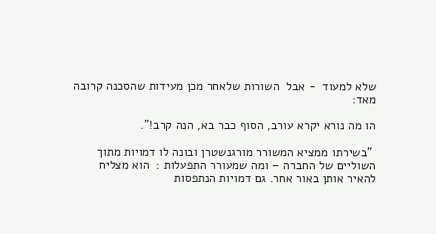שלא למעוד  - אבל  השורות שלאחר מכן מעידות שהסכנה קרובה מאד:

הו מה נורא יקרא עורב, הסוף כבר בא, הנה קרב!".

 "בשירתו ממציא המשורר מורגנשטרן ובונה לו דמויות מתוך השוליים של החברה – ומה שמעורר התפעלות :  הוא מצליח להאיר אותן באור אחר. גם דמויות הנתפסות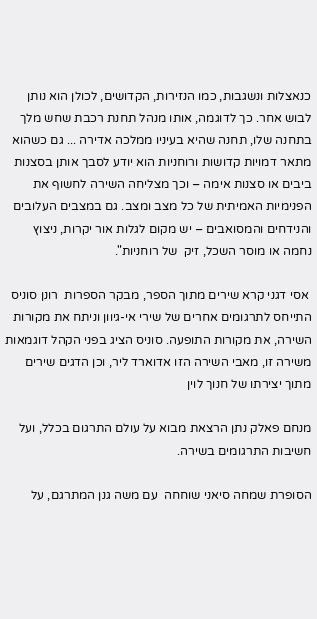כנאצלות ונשגבות, כמו הנזירות, הקדושים, לכולן הוא נותן לבוש אחר. כך לדוגמה, אותו מנהל תחנת רכבת שחש מלך בתחנה שלו, תחנה שהיא בעיניו ממלכה אדירה ... גם כשהוא מתאר דמויות קדושות ורוחניות הוא יודע לסבך אותן בסצנות ביבים או סצנות אימה – וכך מצליחה השירה לחשוף את הפנימיות האמיתית של כל מצב ומצב. גם במצבים העלובים והנידחים והמסואבים – יש מקום לגלות אור יקרות, ניצוץ נחמה או מוסר השכל, זיק  של רוחניות".

 אסי דגני קרא שירים מתוך הספר, מבקר הספרות  רונן סוניס התייחס לתרגומים אחרים של שירי אי-גיוון וניתח את מקורות השירה, את מקורות התופעה. סוניס הציג בפני הקהל דוגמאות משירה זו, מאבי השירה הזו אדוארד ליר, וכן הדגים שירים מתוך יצירתו של חנוך לוין

מנחם פאלק נתן הרצאת מבוא על עולם התרגום בכלל, ועל חשיבות התרגומים בשירה.

הסופרת שמחה סיאני שוחחה  עם משה גנן המתרגם, על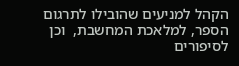הקהל למניעים שהובילו לתרגום הספר, למלאכת המחשבת,  וכן לסיפורים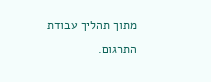מתוך תהליך עבודת  התרגום.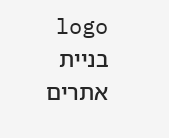logo בניית אתרים